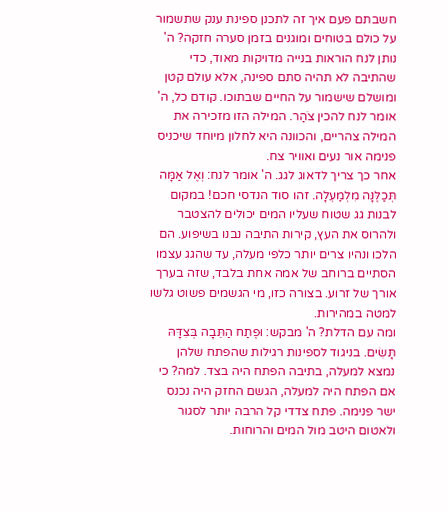חשבתם פעם איך זה לתכנן ספינת ענק שתשמור על כולם בטוחים ומוגנים בזמן סערה חזקה? ה' נותן לנח הוראות בנייה מדויקות מאוד, כדי שהתיבה לא תהיה סתם ספינה, אלא עולם קטן ומושלם שישמור על החיים שבתוכו. קודם כל, ה' אומר לנח להכין צֹהַר. המילה הזו מזכירה את המילה צהריים, והכוונה היא לחלון מיוחד שיכניס פנימה אור נעים ואוויר צח.
אחר כך צריך לדאוג לגג. ה' אומר לנח: וְאֶל אַמָּה תְּכַלֶּנָּה מִלְמַעְלָה. זהו סוד הנדסי חכם! במקום לבנות גג שטוח שעליו המים יכולים להצטבר ולהרוס את העץ, קירות התיבה נבנו בשיפוע. הם הלכו ונהיו צרים יותר כלפי מעלה, עד שהגג עצמו הסתיים ברוחב של אמה אחת בלבד, שזה בערך אורך של זרוע. בצורה כזו, מי הגשמים פשוט גלשו למטה במהירות.
ומה עם הדלת? ה' מבקש: וּפֶתַח הַתֵּבָה בְּצִדָּהּ תָּשִׂים. בניגוד לספינות רגילות שהפתח שלהן נמצא למעלה, בתיבה הפתח היה בצד. למה? כי אם הפתח היה למעלה, הגשם החזק היה נכנס ישר פנימה. פתח צדדי קל הרבה יותר לסגור ולאטום היטב מול המים והרוחות.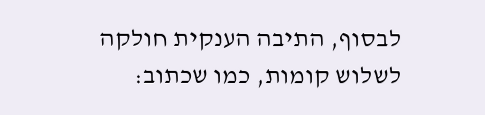לבסוף, התיבה הענקית חולקה לשלוש קומות, כמו שכתוב: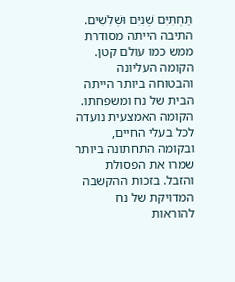תַּחְתִּיִּם שְׁנִיִּם וּשְׁלִשִׁים. התיבה הייתה מסודרת ממש כמו עולם קטן. הקומה העליונה והבטוחה ביותר הייתה הבית של נח ומשפחתו. הקומה האמצעית נועדה לכל בעלי החיים, ובקומה התחתונה ביותר שמרו את הפסולת והזבל. בזכות ההקשבה המדויקת של נח להוראות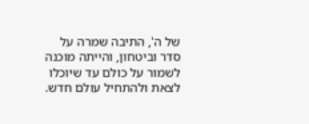של ה', התיבה שמרה על סדר וביטחון, והייתה מוכנה לשמור על כולם עד שיוכלו לצאת ולהתחיל עולם חדש.